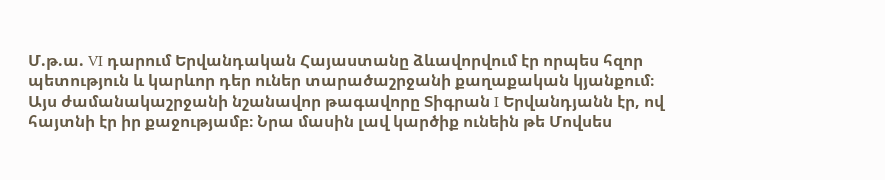Մ.թ.ա. VI դարում Երվանդական Հայաստանը ձևավորվում էր որպես հզոր պետություն և կարևոր դեր ուներ տարածաշրջանի քաղաքական կյանքում։ Այս ժամանակաշրջանի նշանավոր թագավորը Տիգրան I Երվանդյանն էր, ով հայտնի էր իր քաջությամբ։ Նրա մասին լավ կարծիք ունեին թե Մովսես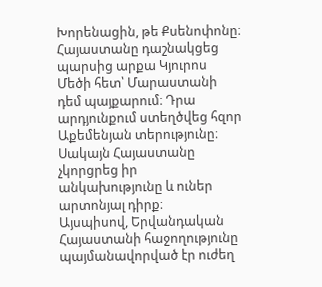Խորենացին, թե Քսենոփոնը։
Հայաստանը դաշնակցեց պարսից արքա Կյուրոս Մեծի հետ՝ Մարաստանի դեմ պայքարում։ Դրա արդյունքում ստեղծվեց հզոր Աքեմենյան տերությունը։ Սակայն Հայաստանը չկորցրեց իր անկախությունը և ուներ արտոնյալ դիրք։
Այսպիսով, Երվանդական Հայաստանի հաջողությունը պայմանավորված էր ուժեղ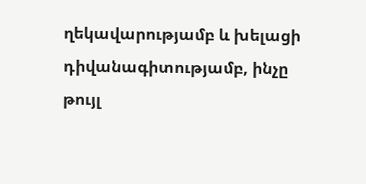ղեկավարությամբ և խելացի դիվանագիտությամբ, ինչը թույլ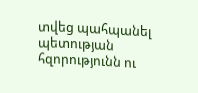տվեց պահպանել պետության հզորությունն ու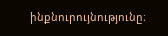ինքնուրույնությունը։